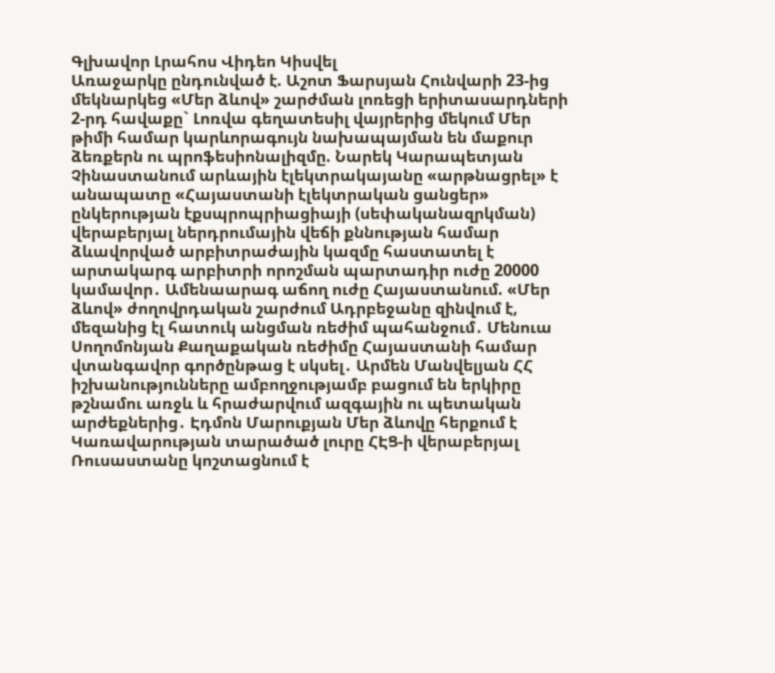Գլխավոր Լրահոս Վիդեո Կիսվել
Առաջարկը ընդունված է. Աշոտ Ֆարսյան Հունվարի 23-ից մեկնարկեց «Մեր ձևով» շարժման լոռեցի երիտասարդների 2-րդ հավաքը` Լոռվա գեղատեսիլ վայրերից մեկում Մեր թիմի համար կարևորագույն նախապայման են մաքուր ձեռքերն ու պրոֆեսիոնալիզմը. Նարեկ Կարապետյան Չինաստանում արևային էլեկտրակայանը «արթնացրել» է անապատը «Հայաստանի էլեկտրական ցանցեր» ընկերության էքսպրոպրիացիայի (սեփականազրկման) վերաբերյալ ներդրումային վեճի քննության համար ձևավորված արբիտրաժային կազմը հաստատել է արտակարգ արբիտրի որոշման պարտադիր ուժը 20000 կամավոր․ Ամենաարագ աճող ուժը Հայաստանում. «Մեր ձևով» ժողովրդական շարժում Ադրբեջանը զինվում է, մեզանից էլ հատուկ անցման ռեժիմ պահանջում․ Մենուա Սողոմոնյան Քաղաքական ռեժիմը Հայաստանի համար վտանգավոր գործընթաց է սկսել․ Արմեն Մանվելյան ՀՀ իշխանությունները ամբողջությամբ բացում են երկիրը թշնամու առջև և հրաժարվում ազգային ու պետական արժեքներից․ Էդմոն Մարուքյան Մեր ձևովը հերքում է Կառավարության տարածած լուրը ՀԷՑ-ի վերաբերյալ Ռուսաստանը կոշտացնում է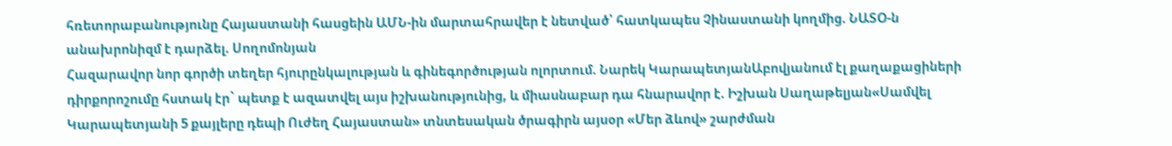հռետորաբանությունը Հայաստանի հասցեին ԱՄՆ-ին մարտահրավեր է նետված՝ հատկապես Չինաստանի կողմից. ՆԱՏՕ-ն անախրոնիզմ է դարձել. Սողոմոնյան
Հազարավոր նոր գործի տեղեր հյուրընկալության և գինեգործության ոլորտում. Նարեկ ԿարապետյանԱբովյանում էլ քաղաքացիների դիրքորոշումը հստակ էր` պետք է ազատվել այս իշխանությունից, և միասնաբար դա հնարավոր է. Իշխան Սաղաթելյան«Սամվել Կարապետյանի 5 քայլերը դեպի Ուժեղ Հայաստան» տնտեսական ծրագիրն այսօր «Մեր ձևով» շարժման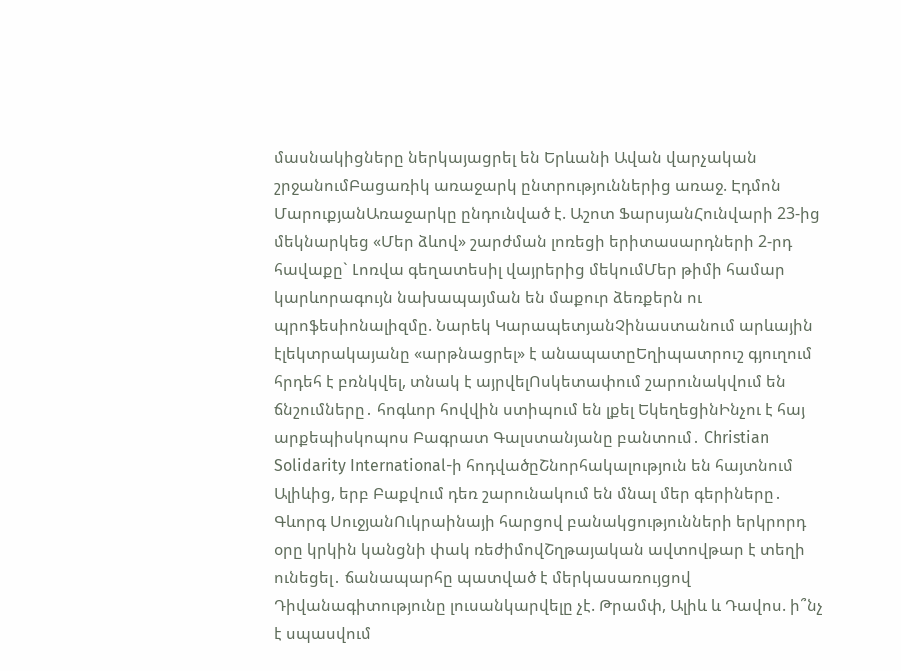մասնակիցները ներկայացրել են Երևանի Ավան վարչական շրջանումԲացառիկ առաջարկ ընտրություններից առաջ. Էդմոն ՄարուքյանԱռաջարկը ընդունված է. Աշոտ ՖարսյանՀունվարի 23-ից մեկնարկեց «Մեր ձևով» շարժման լոռեցի երիտասարդների 2-րդ հավաքը` Լոռվա գեղատեսիլ վայրերից մեկումՄեր թիմի համար կարևորագույն նախապայման են մաքուր ձեռքերն ու պրոֆեսիոնալիզմը. Նարեկ ԿարապետյանՉինաստանում արևային էլեկտրակայանը «արթնացրել» է անապատըԵղիպատրուշ գյուղում հրդեհ է բռնկվել, տնակ է այրվելՈսկետափում շարունակվում են ճնշումները․ հոգևոր հովվին ստիպում են լքել ԵկեղեցինԻնչու է հայ արքեպիսկոպոս Բագրատ Գալստանյանը բանտում․ Christian Solidarity International-ի հոդվածըՇնորհակալություն են հայտնում Ալիևից, երբ Բաքվում դեռ շարունակում են մնալ մեր գերիները․ Գևորգ ՍուջյանՈւկրաինայի հարցով բանակցությունների երկրորդ օրը կրկին կանցնի փակ ռեժիմովՇղթայական ավտովթար է տեղի ունեցել․ ճանապարհը պատված է մերկասառույցով Դիվանագիտությունը լուսանկարվելը չէ. Թրամփ, Ալիև և Դավոս. ի՞նչ է սպասվում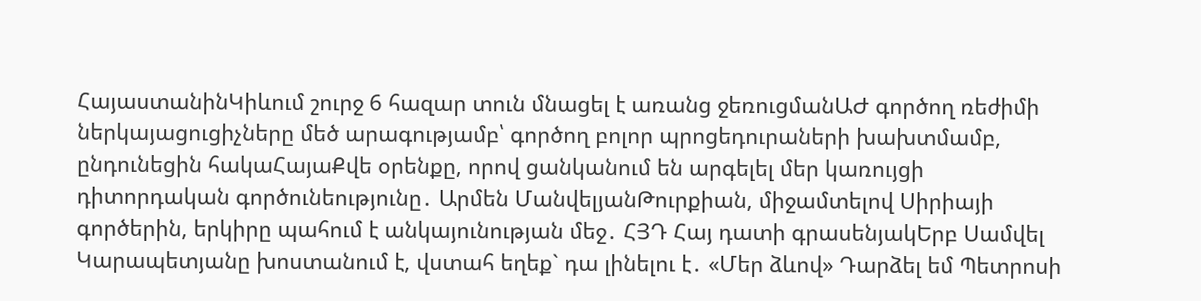ՀայաստանինԿիևում շուրջ 6 հազար տուն մնացել է առանց ջեռուցմանԱԺ գործող ռեժիմի ներկայացուցիչները մեծ արագությամբ՝ գործող բոլոր պրոցեդուրաների խախտմամբ, ընդունեցին հակաՀայաՔվե օրենքը, որով ցանկանում են արգելել մեր կառույցի դիտորդական գործունեությունը․ Արմեն ՄանվելյանԹուրքիան, միջամտելով Սիրիայի գործերին, երկիրը պահում է անկայունության մեջ․ ՀՅԴ Հայ դատի գրասենյակԵրբ Սամվել Կարապետյանը խոստանում է, վստահ եղեք` դա լինելու է․ «Մեր ձևով» Դարձել եմ Պետրոսի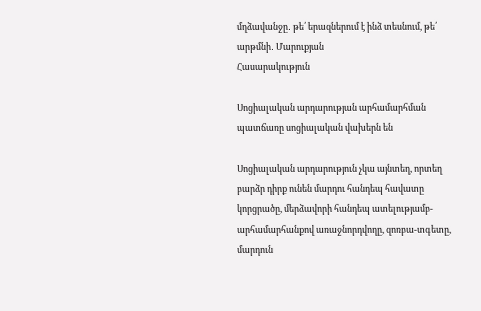մղձավանջը․ թե՛ երազներում է ինձ տեսնում, թե՛ արթմնի․ Մարուքյան
Հասարակություն

Սոցիալական արդարության արհամարհման պատճառը սոցիալական վախերն են

Սոցիալական արդարություն չկա այնտեղ, որտեղ բարձր դիրք ունեն մարդու հանդեպ հավատը կորցրածը, մերձավորի հանդեպ ատելությամբ-արհամարհանքով առաջնորդվողը, զոռբա-տգետը, մարդուն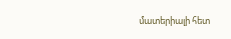մատերիալի հետ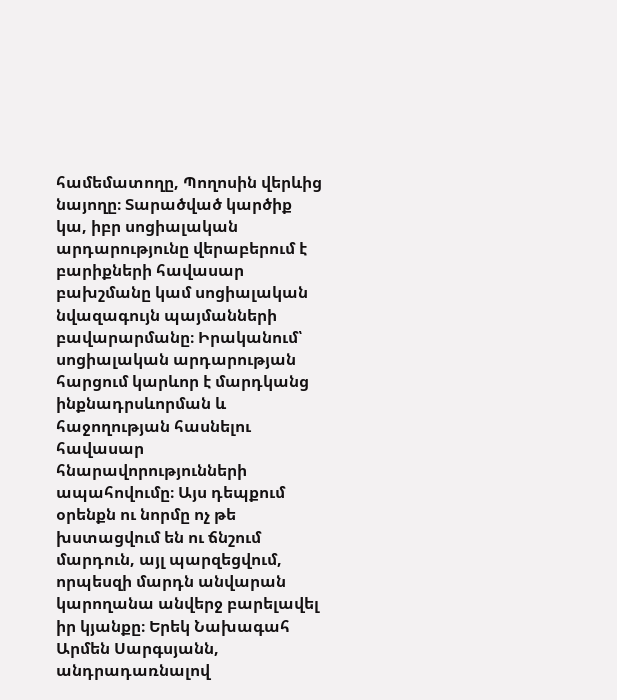համեմատողը, Պողոսին վերևից նայողը։ Տարածված կարծիք կա, իբր սոցիալական արդարությունը վերաբերում է բարիքների հավասար բախշմանը կամ սոցիալական նվազագույն պայմանների բավարարմանը։ Իրականում՝ սոցիալական արդարության հարցում կարևոր է մարդկանց ինքնադրսևորման և հաջողության հասնելու հավասար հնարավորությունների ապահովումը։ Այս դեպքում օրենքն ու նորմը ոչ թե խստացվում են ու ճնշում մարդուն, այլ պարզեցվում, որպեսզի մարդն անվարան կարողանա անվերջ բարելավել իր կյանքը։ Երեկ Նախագահ Արմեն Սարգսյանն, անդրադառնալով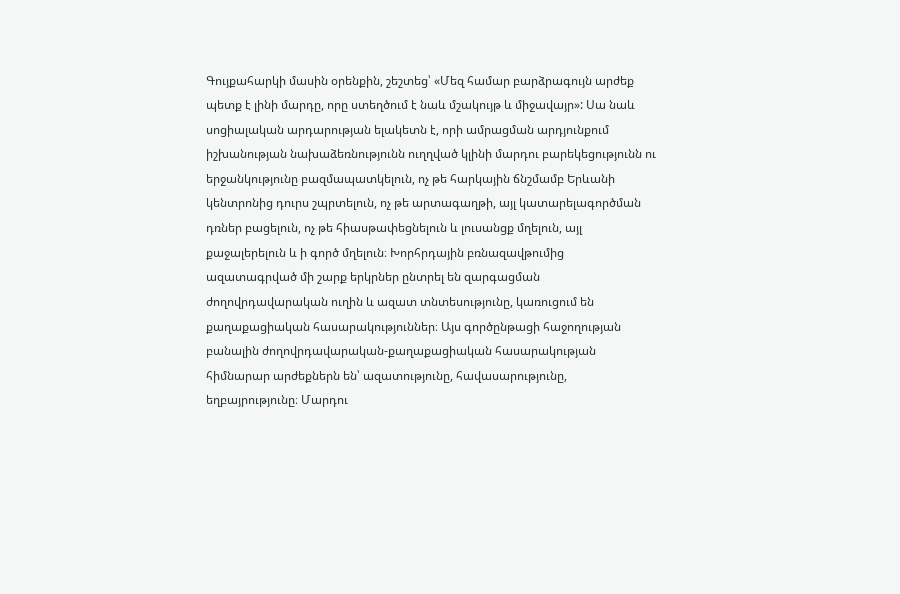Գույքահարկի մասին օրենքին, շեշտեց՝ «Մեզ համար բարձրագույն արժեք պետք է լինի մարդը, որը ստեղծում է նաև մշակույթ և միջավայր»: Սա նաև սոցիալական արդարության ելակետն է, որի ամրացման արդյունքում իշխանության նախաձեռնությունն ուղղված կլինի մարդու բարեկեցությունն ու երջանկությունը բազմապատկելուն, ոչ թե հարկային ճնշմամբ Երևանի կենտրոնից դուրս շպրտելուն, ոչ թե արտագաղթի, այլ կատարելագործման դռներ բացելուն, ոչ թե հիասթափեցնելուն և լուսանցք մղելուն, այլ քաջալերելուն և ի գործ մղելուն։ Խորհրդային բռնազավթումից ազատագրված մի շարք երկրներ ընտրել են զարգացման ժողովրդավարական ուղին և ազատ տնտեսությունը, կառուցում են քաղաքացիական հասարակություններ։ Այս գործընթացի հաջողության բանալին ժողովրդավարական-քաղաքացիական հասարակության հիմնարար արժեքներն են՝ ազատությունը, հավասարությունը, եղբայրությունը։ Մարդու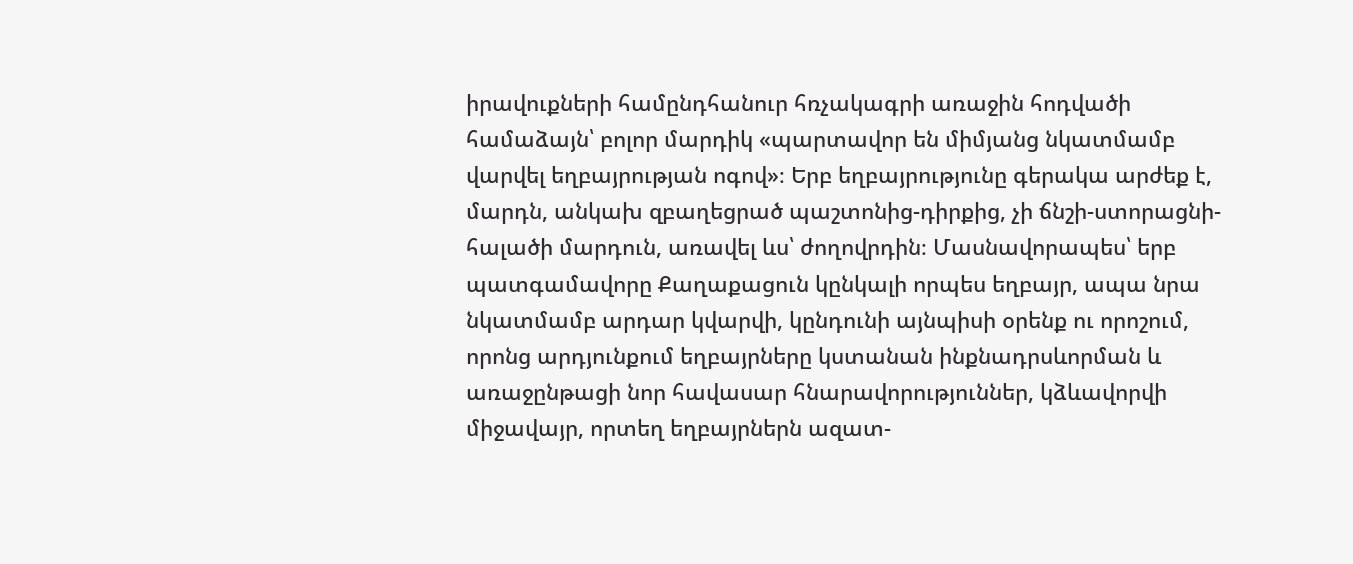իրավուքների համընդհանուր հռչակագրի առաջին հոդվածի համաձայն՝ բոլոր մարդիկ «պարտավոր են միմյանց նկատմամբ վարվել եղբայրության ոգով»։ Երբ եղբայրությունը գերակա արժեք է, մարդն, անկախ զբաղեցրած պաշտոնից-դիրքից, չի ճնշի-ստորացնի-հալածի մարդուն, առավել ևս՝ ժողովրդին։ Մասնավորապես՝ երբ պատգամավորը Քաղաքացուն կընկալի որպես եղբայր, ապա նրա նկատմամբ արդար կվարվի, կընդունի այնպիսի օրենք ու որոշում, որոնց արդյունքում եղբայրները կստանան ինքնադրսևորման և առաջընթացի նոր հավասար հնարավորություններ, կձևավորվի միջավայր, որտեղ եղբայրներն ազատ-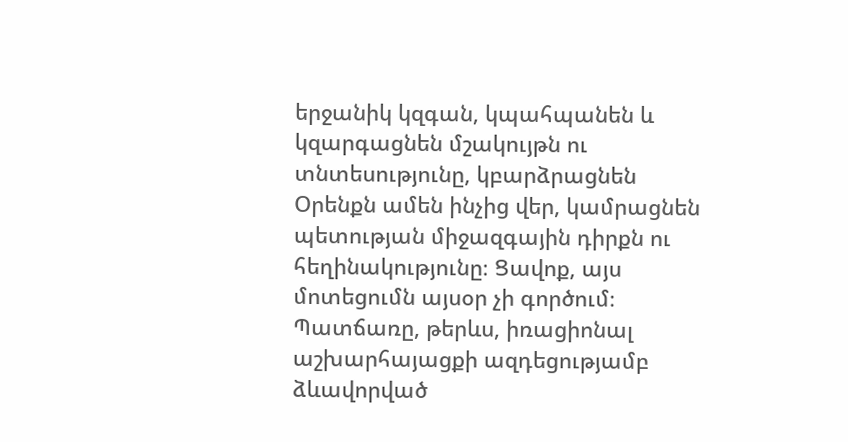երջանիկ կզգան, կպահպանեն և կզարգացնեն մշակույթն ու տնտեսությունը, կբարձրացնեն Օրենքն ամեն ինչից վեր, կամրացնեն պետության միջազգային դիրքն ու հեղինակությունը։ Ցավոք, այս մոտեցումն այսօր չի գործում։ Պատճառը, թերևս, իռացիոնալ աշխարհայացքի ազդեցությամբ ձևավորված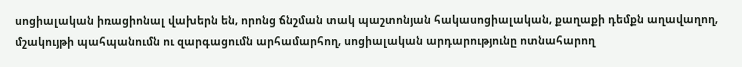սոցիալական իռացիոնալ վախերն են, որոնց ճնշման տակ պաշտոնյան հակասոցիալական, քաղաքի դեմքն աղավաղող, մշակույթի պահպանումն ու զարգացումն արհամարհող, սոցիալական արդարությունը ոտնահարող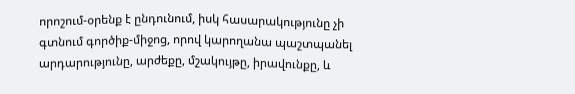որոշում-օրենք է ընդունում, իսկ հասարակությունը չի գտնում գործիք-միջոց, որով կարողանա պաշտպանել արդարությունը, արժեքը, մշակույթը, իրավունքը, և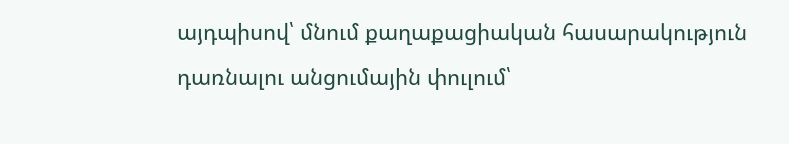այդպիսով՝ մնում քաղաքացիական հասարակություն դառնալու անցումային փուլում՝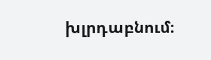խլրդաբնում։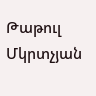Թաթուլ Մկրտչյան